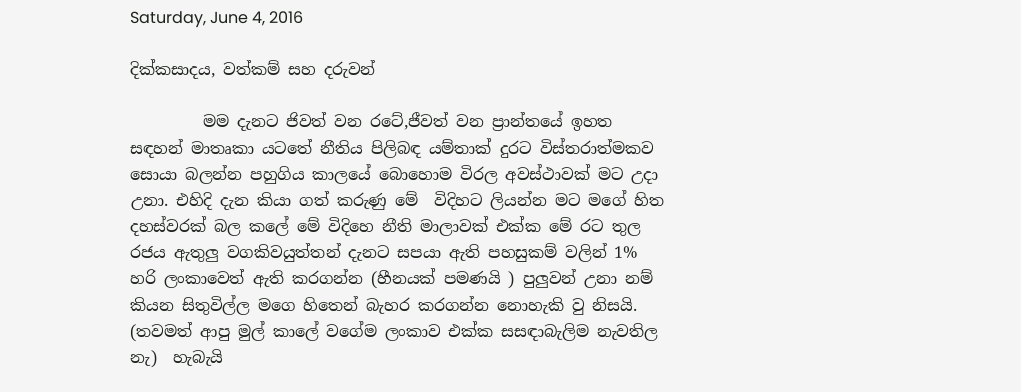Saturday, June 4, 2016

දික්කසාදය, වත්කම් සහ දරුවන්

         මම දැනට ජිවත් වන රටේ,ජීවත් වන ප්‍රාන්තයේ ඉහත සඳහන් මාතෘකා යටතේ නීතිය පිලිබඳ යම්තාක් දුරට විස්තරාත්මකව සොයා බලන්න පහුගිය කාලයේ බොහොම විරල අවස්ථාවක් මට උදා උනා. එහිදි දැන කියා ගත් කරුණු මේ  විදිහට ලියන්න මට මගේ හිත දහස්වරක් බල කලේ මේ විදිහෙ නීති මාලාවක් එක්ක මේ රට තුල රජය ඇතුලු වගකිවයුත්තන් දැනට සපයා ඇති පහසුකම් වලින් 1% හරි ලංකාවෙත් ඇති කරගන්න (හීනයක් පමණයි ) පුලුවන් උනා නම් කියන සිතුවිල්ල මගෙ හිතෙන් බැහර කරගන්න නොහැකි වු නිසයි. (තවමත් ආපු මුල් කාලේ වගේම ලංකාව එක්ක සසඳාබැලිම නැවතිල නැ)  හැබැයි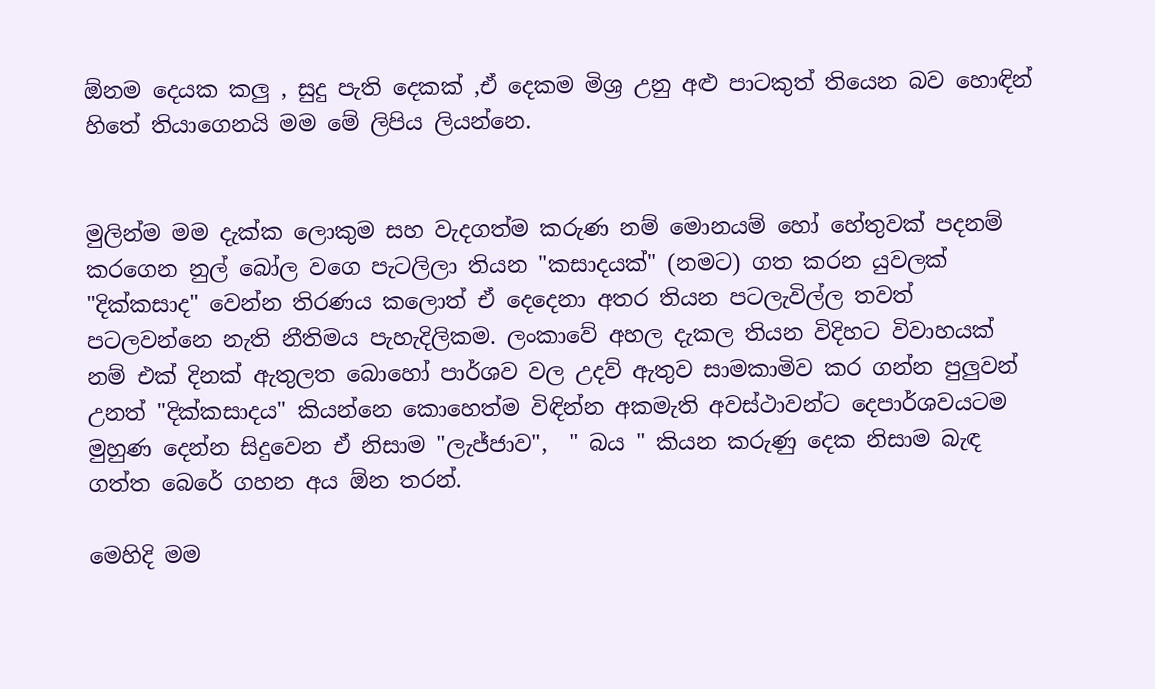ඕනම දෙයක කලු , සුදු පැති දෙකක් ,ඒ දෙකම මිශ්‍ර උනු අළු පාටකුත් තියෙන බව හොඳින් හිතේ තියාගෙනයි මම මේ ලිපිය ලියන්නෙ.


මුලින්ම මම දැක්ක ලොකුම සහ වැදගත්ම කරුණ නම් මොනයම් හෝ හේතුවක් පදනම් කරගෙන නුල් බෝල වගෙ පැටලිලා තියන "කසාදයක්" (නමට) ගත කරන යුවලක් "දික්කසාද" වෙන්න තිරණය කලොත් ඒ දෙදෙනා අතර තියන පටලැවිල්ල තවත් පටලවන්නෙ නැති නීතිමය පැහැදිලිකම. ලංකාවේ අහල දැකල තියන විදිහට විවාහයක් නම් එක් දිනක් ඇතුලත බොහෝ පාර්ශව වල උදව් ඇතුව සාමකාමිව කර ගන්න පුලුවන් උනත් "දික්කසාදය" කියන්නෙ කොහෙත්ම විඳින්න අකමැති අවස්ථාවන්ට දෙපාර්ශවයටම මුහුණ දෙන්න සිදුවෙන ඒ නිසාම "ලැජ්ජාව",  " බය " කියන කරුණු දෙක නිසාම බැඳ ගත්ත බෙරේ ගහන අය ඕන තරන්.

මෙහිදි මම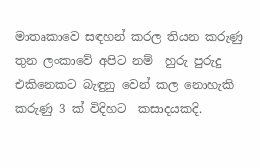මාතෘකාවෙ සඳහන් කරල තියන කරුණු තුන ලංකාවේ අපිට නම්  හුරු පුරුදු එකිනෙකට බැඳුනු වෙන් කල නොහැකි කරුණු 3 ක් විදිහට  කසාදයකදි.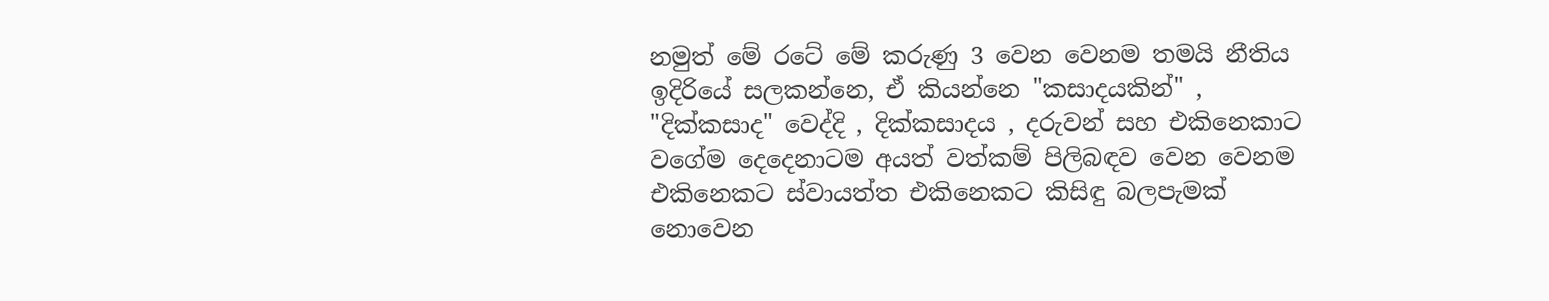නමුත් මේ රටේ මේ කරුණු 3 වෙන වෙනම තමයි නීතිය ඉදිරියේ සලකන්නෙ, ඒ කියන්නෙ "කසාදයකින්" , "දික්කසාද" වෙද්දි , දික්කසාදය , දරුවන් සහ එකිනෙකාට වගේම දෙදෙනාටම අයත් වත්කම් පිලිබඳව වෙන වෙනම එකිනෙකට ස්වායත්ත එකිනෙකට කිසිඳු බලපැමක් නොවෙන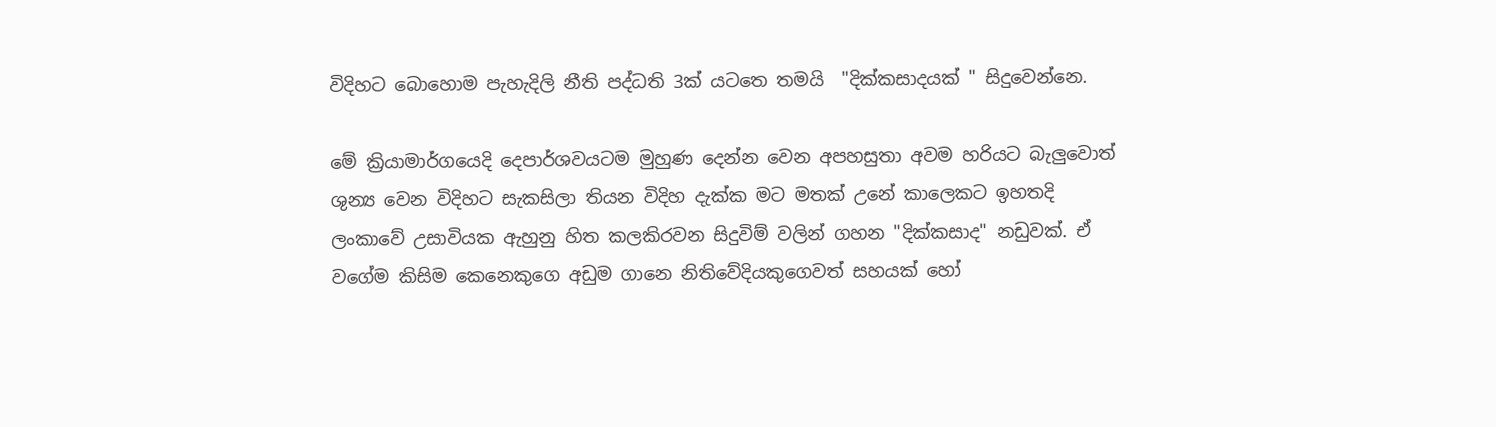විදිහට බොහොම පැහැදිලි නීති පද්ධති 3ක් යටතෙ තමයි  "දික්කසාදයක් " සිදුවෙන්නෙ.

මේ ක්‍රියාමාර්ගයෙදි දෙපාර්ශවයටම මුහුණ දෙන්න වෙන අපහසුතා අවම හරියට බැලුවොත් ශුන්‍ය වෙන විදිහට සැකසිලා තියන විදිහ දැක්ක මට මතක් උනේ කාලෙකට ඉහතදි ලංකාවේ උසාවියක ඇහුනු හිත කලකිරවන සිදුවිම් වලින් ගහන "දික්කසාද" නඩුවක්. ඒ වගේම කිසිම කෙනෙකුගෙ අඩුම ගානෙ නිතිවේදියකුගෙවත් සහයක් හෝ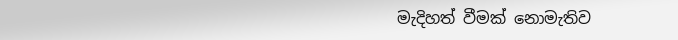මැදිහත් වීමක් නොමැතිව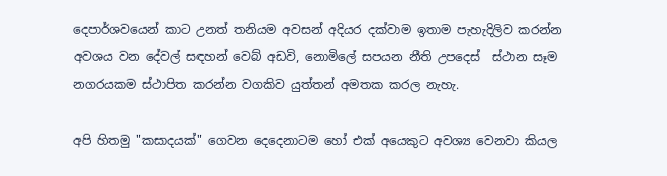දෙපාර්ශවයෙන් කාට උනත් තනියම අවසන් අදියර දක්වාම ඉතාම පැහැදිලිව කරන්න අවශය වන දේවල් සඳහන් වෙබ් අඩවි, නොමිලේ සපයන නීති උපදෙස්  ස්ථාන සෑම නගරයකම ස්ථාපිත කරන්න වගකිව යුත්තන් අමතක කරල නැහැ.

අපි හිතමු "කසාදයක්" ගෙවන දෙදෙනාටම හෝ එක් අයෙකුට අවශ්‍ය වෙනවා කියල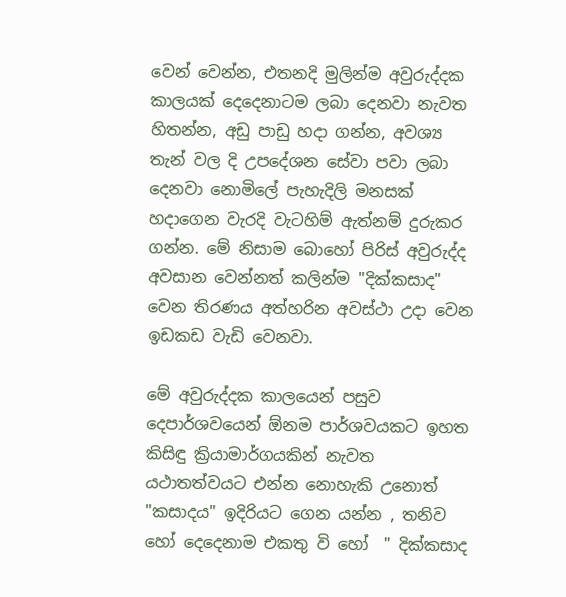වෙන් වෙන්න, එතනදි මුලින්ම අවුරුද්දක කාලයක් දෙදෙනාටම ලබා දෙනවා නැවත හිතන්න, අඩු පාඩු හදා ගන්න, අවශ්‍ය තැන් වල දි උපදේශන සේවා පවා ලබා දෙනවා නොමිලේ පැහැදිලි මනසක් හදාගෙන වැරදි වැටහිම් ඇත්නම් දුරුකර ගන්න. මේ නිසාම බොහෝ පිරිස් අවුරුද්ද අවසාන වෙන්නත් කලින්ම "දික්කසාද" වෙන තිරණය අත්හරින අවස්ථා උදා වෙන ඉඩකඩ වැඩි වෙනවා.

මේ අවුරුද්දක කාලයෙන් පසුව දෙපාර්ශවයෙන් ඕනම පාර්ශවයකට ඉහත කිසිඳු ක්‍රියාමාර්ගයකින් නැවත යථාතත්වයට එන්න නොහැකි උනොත් "කසාදය" ඉදිරියට ගෙන යන්න , තනිව හෝ දෙදෙනාම එකතු වි හෝ  " දික්කසාද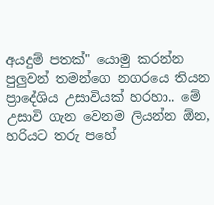අයදුම් පතක්" යොමු කරන්න පුලුවන් තමන්ගෙ නගරයෙ තියන ප්‍රාදේශිය උසාවියක් හරහා.. මේ උසාවි ගැන වෙනම ලියන්න ඕන, හරියට තරු පහේ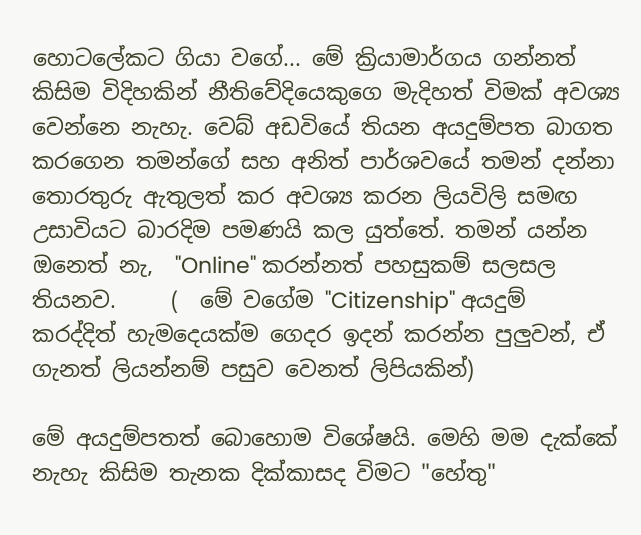හොටලේකට ගියා වගේ... මේ ක්‍රියාමාර්ගය ගන්නත් කිසිම විදිහකින් නීතිවේදියෙකුගෙ මැදිහත් විමක් අවශ්‍ය වෙන්නෙ නැහැ. වෙබ් අඩවියේ තියන අයදුම්පත බාගත කරගෙන තමන්ගේ සහ අනිත් පාර්ශවයේ තමන් දන්නා  තොරතුරු ඇතුලත් කර අවශ්‍ය කරන ලියවිලි සමඟ උසාවියට බාරදිම පමණයි කල යුත්තේ. තමන් යන්න ඔනෙත් නැ,  "Online" කරන්නත් පහසුකම් සලසල තියනව.     (  මේ වගේම "Citizenship" අයදුම් කරද්දිත් හැමදෙයක්ම ගෙදර ඉදන් කරන්න පුලුවන්, ඒ ගැනත් ලියන්නම් පසුව වෙනත් ලිපියකින්)

මේ අයදුම්පතත් බොහොම විශේෂයි. මෙහි මම දැක්කේ නැහැ කිසිම තැනක දික්කාසද විමට "හේතු"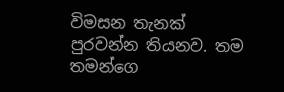විමසන තැනක් පුරවන්න තියනව. තම තමන්ගෙ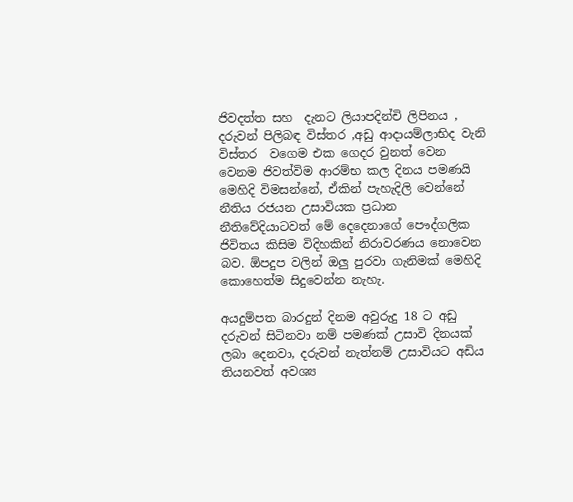ජිවදත්ත සහ  දැනට ලියාපදින්චි ලිපිනය , දරුවන් පිලිබඳ විස්තර ,අඩු ආදායම්ලාභිද වැනි විස්තර  වගෙම එක ගෙදර වුනත් වෙන වෙනම ජිවත්විම ආරම්භ කල දිනය පමණයි මෙහිදි විමසන්නේ, ඒකින් පැහැදිලි වෙන්නේ නීතිය රජයන උසාවියක ප්‍රධාන නීතිවේදියාටවත් මේ දෙදෙනාගේ පෞද්ගලික ජිවිතය කිසිම විදිහකින් නිරාවරණය නොවෙන බව. ඕපදුප වලින් ඔලු පුරවා ගැනිමක් මෙහිදි කොහෙත්ම සිදුවෙන්න නැහැ.

අයදුම්පත බාරදුන් දිනම අවුරුදු 18 ට අඩු දරුවන් සිටිනවා නම් පමණක් උසාවි දිනයක් ලබා දෙනවා, දරුවන් නැත්නම් උසාවියට අඩිය තියනවත් අවශ්‍ය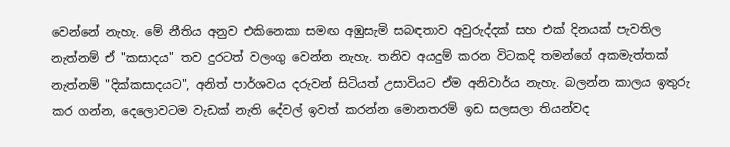වෙන්නේ නැහැ. මේ නීතිය අනුව එකිනෙකා සමඟ අඹුසැමි සබඳතාව අවුරුද්දක් සහ එක් දිනයක් පැවතිල නැත්නම් ඒ "කසාදය" තව දුරටත් වලංගු වෙන්න නැහැ. තනිව අයදුම් කරන විටකදි තමන්ගේ අකමැත්තක් නැත්නම් "දික්කසාදයට", අනිත් පාර්ශවය දරුවන් සිටියත් උසාවියට ඒම අනිවාර්ය නැහැ. බලන්න කාලය ඉතුරු කර ගන්න, දෙලොවටම වැඩක් නැති දේවල් ඉවත් කරන්න මොනතරම් ඉඩ සලසලා තියන්වද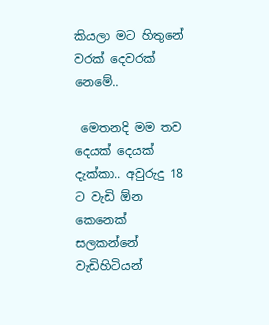කියලා මට හිතුනේ වරක් දෙවරක් නෙමේ..

 මෙතනදි මම තව දෙයක් දෙයක් දැක්කා.. අවුරුදු 18 ට වැඩි ඕන කෙනෙක් සලකන්නේ වැඩිහිටියන්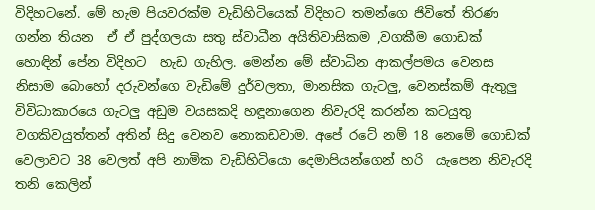විදිහටනේ. මේ හැම පියවරක්ම වැඩිහිටියෙක් විදිහට තමන්ගෙ ජිවිතේ තිරණ ගන්න තියන  ඒ ඒ පුද්ගලයා සතු ස්වාධීන අයිතිවාසිකම ,වගකීම ගොඩක් හොඳින් පේන විදිහට  හැඩ ගැහිල. මෙන්න මේ ස්වාධින ආකල්පමය වෙනස නිසාම බොහෝ දරුවන්ගෙ වැඩිමේ දුර්වලතා, මානසික ගැටලු, වෙනස්කම් ඇතුලු විවිධාකාරයෙ ගැටලු අඩුම වයසකදි හඳූනාගෙන නිවැරදි කරන්න කටයුතු වගකිවයුත්තන් අතින් සිදු වෙනව නොකඩවාම. අපේ රටේ නම් 18 නෙමේ ගොඩක් වෙලාවට 38 වෙලත් අපි නාමික වැඩිහිටියො දෙමාපියන්ගෙන් හරි  යැපෙන නිවැරදි තනි කෙලින්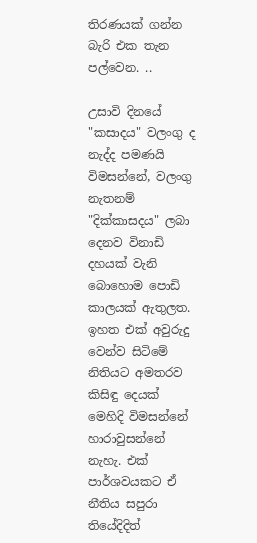තිරණයක් ගන්න බැරි එක තැන පල්වෙන. ..

උසාවි දිනයේ "කසාදය" වලංගු ද නැද්ද පමණයි විමසන්නේ, වලංගු නැතනම්   "දික්කාසදය" ලබා දෙනව විනාඩි දහයක් වැනි බොහොම පොඩි කාලයක් ඇතුලත. ඉහත එක් අවුරුදු වෙන්ව සිටිමේ නිතියට අමතරව කිසිඳු දෙයක් මෙහිදි විමසන්නේ හාරාවුසන්නේ නැහැ. එක් පාර්ශවයකට ඒ නීතිය සපුරා  තියේදිදිත්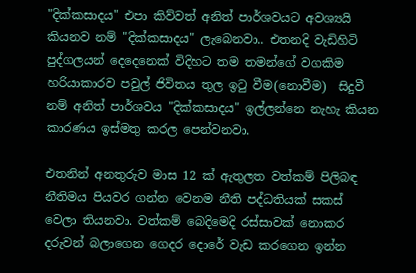"දික්කසාදය" එපා කිව්වත් අනිත් පාර්ශවයට අවශ්‍යයි කියනව නම් "දික්කසාදය" ලැබෙනවා.. එතනදි වැඩිහිටි පුද්ගලයන් දෙදෙනෙක් විදිහට තම තමන්ගේ වගකිම හරියාකාරව පවුල් ජිවිතය තුල ඉටු වීම(නොවීම)  සිදුවී නම් අනිත් පාර්ශවය "දික්කසාදය" ඉල්ලන්නෙ නැහැ කියන කාරණය ඉස්මතු කරල පෙන්වනවා.

එතනින් අනතුරුව මාස 12 ක් ඇතුලත වත්කම් පිලිබඳ නීතිමය පියවර ගන්න වෙනම නීති පද්ධතියක් සකස් වෙලා තියනවා. වත්කම් බෙදිමෙදි රස්සාවක් නොකර දරුවන් බලාගෙන ගෙදර දොරේ වැඩ කරගෙන ඉන්න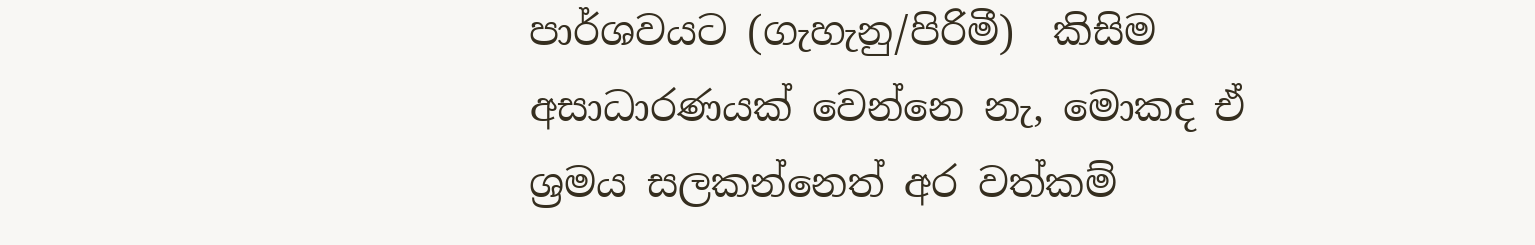පාර්ශවයට (ගැහැනු/පිරිමී)  කිසිම අසාධාරණයක් වෙන්නෙ නැ, මොකද ඒ ශ්‍රමය සලකන්නෙත් අර වත්කම්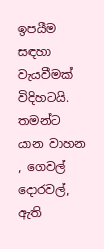ඉපයීම සඳහා වැයවීමක් විදිහටයි. තමන්ට යාන වාහන , ගෙවල් දොරවල්, ඇති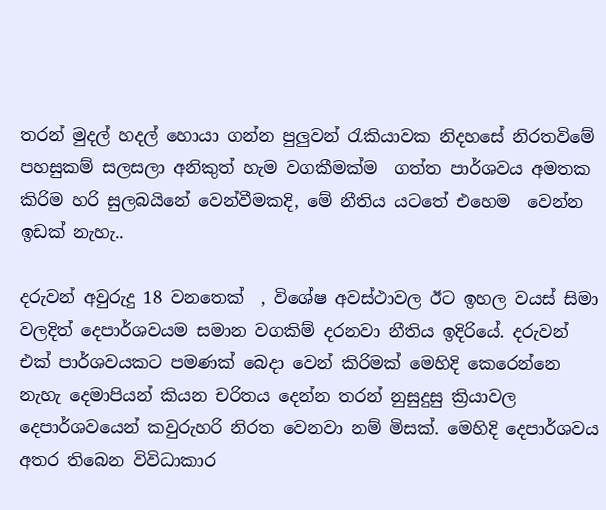තරන් මුදල් හදල් හොයා ගන්න පුලුවන් රැකියාවක නිදහසේ නිරතවිමේ පහසුකම් සලසලා අනිකුත් හැම වගකීමක්ම  ගත්ත පාර්ශවය අමතක කිරිම හරි සුලබයිනේ වෙන්වීමකදි, මේ නීතිය යටතේ එහෙම  වෙන්න  ඉඩක් නැහැ..

දරුවන් අවුරුදු 18 වනතෙක්  , විශේෂ අවස්ථාවල ඊට ඉහල වයස් සිමා වලදිත් දෙපාර්ශවයම සමාන වගකිම් දරනවා නීතිය ඉදිරියේ. දරුවන්  එක් පාර්ශවයකට පමණක් බෙදා වෙන් කිරිමක් මෙහිදි කෙරෙන්නෙ නැහැ දෙමාපියන් කියන චරිතය දෙන්න තරන් නුසුදුසු ක්‍රියාවල දෙපාර්ශවයෙන් කවුරුහරි නිරත වෙනවා නම් මිසක්. මෙහිදි දෙපාර්ශවය අතර තිබෙන විවිධාකාර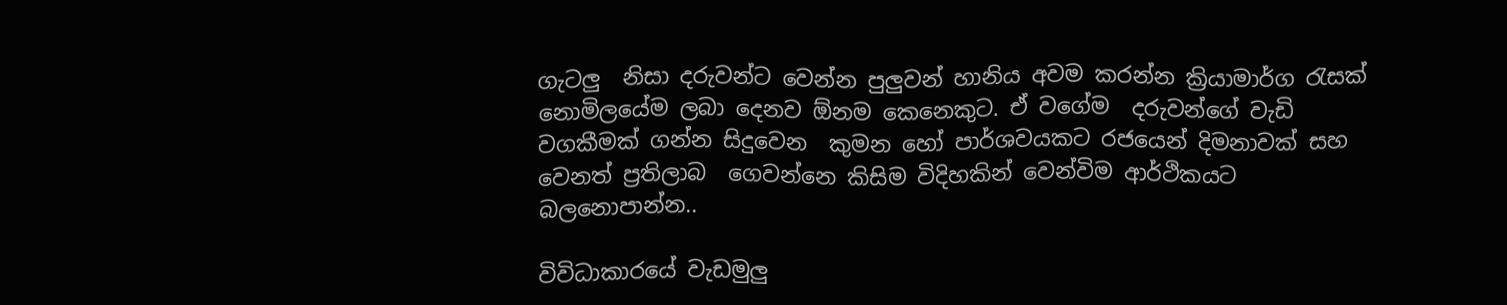ගැටලු  නිසා දරුවන්ට වෙන්න පුලුවන් හානිය අවම කරන්න ක්‍රියාමාර්ග රැසක් නොමිලයේම ලබා දෙනව ඕනම කෙනෙකුට. ඒ වගේම  දරුවන්ගේ වැඩි වගකීමක් ගන්න සිදුවෙන  කුමන හෝ පාර්ශවයකට රජයෙන් දිමනාවක් සහ වෙනත් ප්‍රතිලාබ  ගෙවන්නෙ කිසිම විදිහකින් වෙන්විම ආර්ථිකයට බලනොපාන්න..

විවිධාකාරයේ වැඩමුලු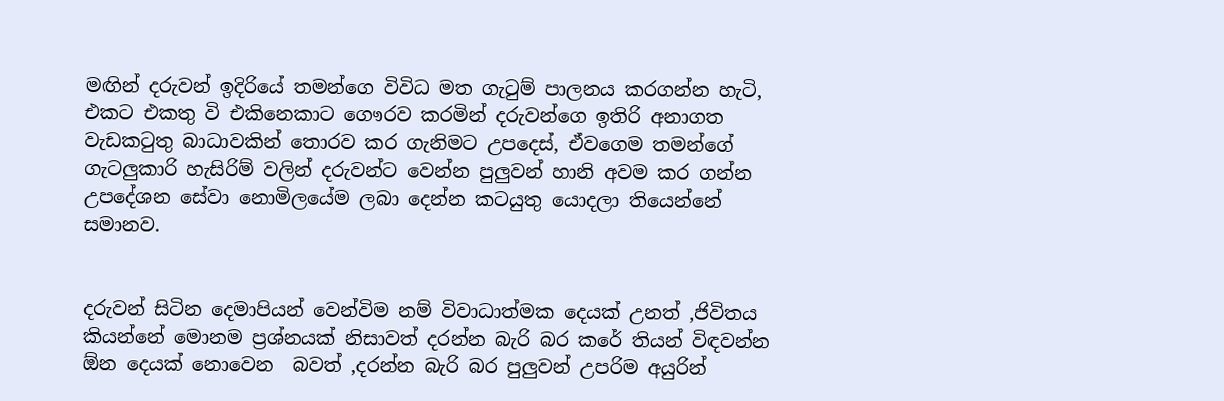මඟින් දරුවන් ඉදිරියේ තමන්ගෙ විවිධ මත ගැටුම් පාලනය කරගන්න හැටි, එකට එකතු වි එකිනෙකාට ගෞරව කරමින් දරුවන්ගෙ ඉතිරි අනාගත වැඩකටුතු බාධාවකින් තොරව කර ගැනිමට උපදෙස්, ඒවගෙම තමන්ගේ ගැටලුකාරි හැසිරිම් වලින් දරුවන්ට වෙන්න පුලුවන් හානි අවම කර ගන්න උපදේශන සේවා නොමිලයේම ලබා දෙන්න කටයුතු යොදලා තියෙන්නේ සමානව.


දරුවන් සිටින දෙමාපියන් වෙන්විම නම් විවාධාත්මක දෙයක් උනත් ,ජිවිතය කියන්නේ මොනම ප්‍රශ්නයක් නිසාවත් දරන්න බැරි බර කරේ තියන් විඳවන්න ඕන දෙයක් නොවෙන  බවත් ,දරන්න බැරි බර පුලුවන් උපරිම අයුරින්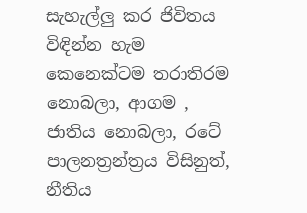සැහැල්ලු කර ජිවිතය විඳින්න හැම කෙනෙක්ටම තරාතිරම නොබලා, ආගම , ජාතිය නොබලා, රටේ පාලනත්‍රන්ත්‍රය විසිනුත්, නීතිය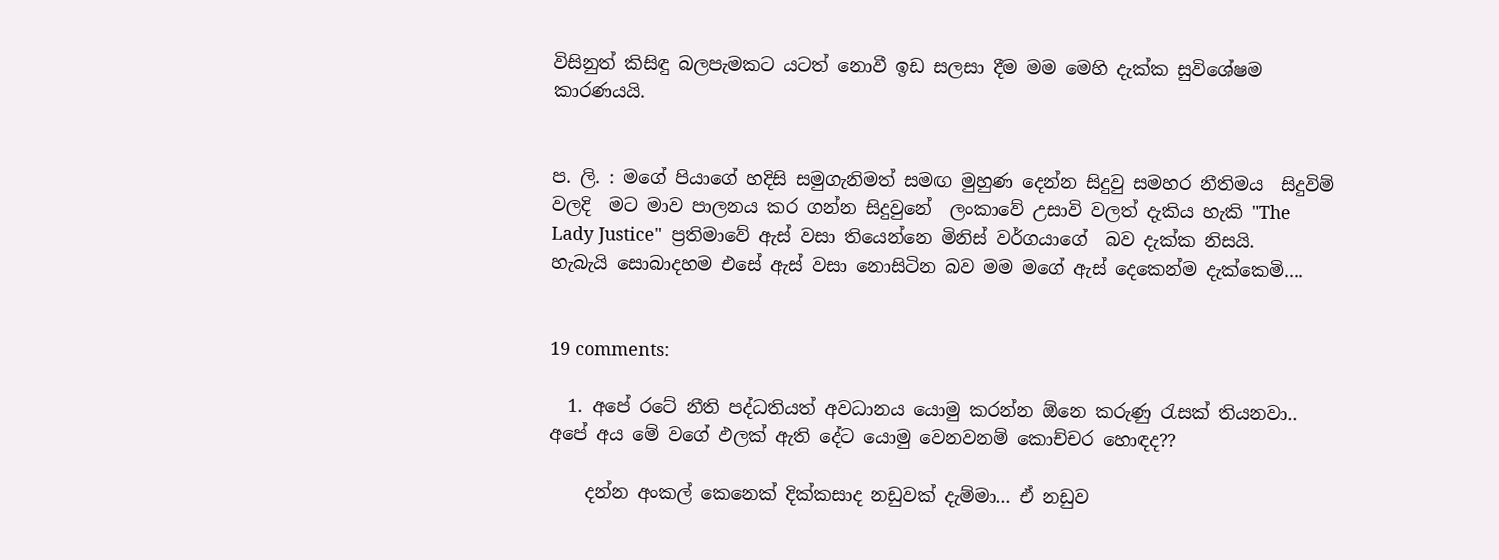විසිනුත් කිසිඳු බලපැමකට යටත් නොවී ඉඩ සලසා දීම මම මෙහි දැක්ක සුවිශේෂම කාරණයයි.


ප. ලි. : මගේ පියාගේ හදිසි සමුගැනිමත් සමඟ මුහුණ දෙන්න සිදුවු සමහර නීතිමය  සිදුවිම් වලදි  මට මාව පාලනය කර ගන්න සිදුවුනේ  ලංකාවේ උසාවි වලත් දැකිය හැකි "The Lady Justice"  ප්‍රතිමාවේ ඇස් වසා තියෙන්නෙ මිනිස් වර්ගයාගේ  බව දැක්ක නිසයි.  හැබැයි සොබාදහම එසේ ඇස් වසා නොසිටින බව මම මගේ ඇස් දෙකෙන්ම දැක්කෙමි....


19 comments:

  1. අපේ රටේ නීති පද්ධතියත් අවධානය යොමු කරන්න ඕනෙ කරුණු රැසක් තියනවා.. අපේ අය මේ වගේ ඵලක් ඇති දේට යොමු වෙනවනම් කොච්චර හොඳද??

    දන්න අංකල් කෙනෙක් දික්කසාද නඩුවක් දැම්මා... ඒ නඩුව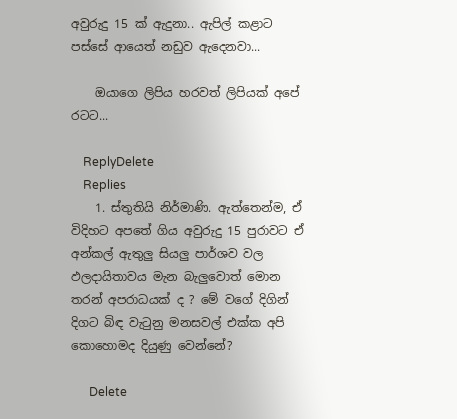අවුරුදු 15 ක් ඇදුනා.. ඇපිල් කළාට පස්සේ ආයෙත් නඩුව ඇදෙනවා...

    ඔයාගෙ ලිපිය හරවත් ලිපියක් අපේ රටට...

    ReplyDelete
    Replies
    1. ස්තුතියි නිර්මාණි. ඇත්තෙන්ම, ඒ විදිහට අපතේ ගිය අවුරුදු 15 පුරාවට ඒ අන්කල් ඇතුලු සියලු පාර්ශව වල ඵලදායිතාවය මැන බැලුවොත් මොන තරන් අපරාධයක් ද ? මේ වගේ දිගින් දිගට බිඳ වැටුනු මනසවල් එක්ක අපි කොහොමද දියුණු වෙන්නේ?

      Delete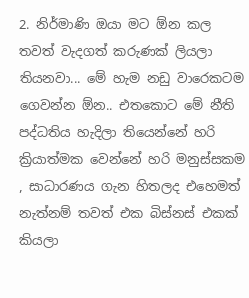2. නිර්මාණි ඔයා මට ඕන කල තවත් වැදගත් කරුණක් ලියලා තියනවා... මේ හැම නඩු වාරෙකටම ගෙවන්න ඕන.. එතකොට මේ නීති පද්ධතිය හැදිලා තියෙන්නේ හරි ක්‍රියාත්මක වෙන්නේ හරි මනුස්සකම , සාධාරණය ගැන හිතලද එහෙමත් නැත්නම් තවත් එක බිස්නස් එකක් කියලා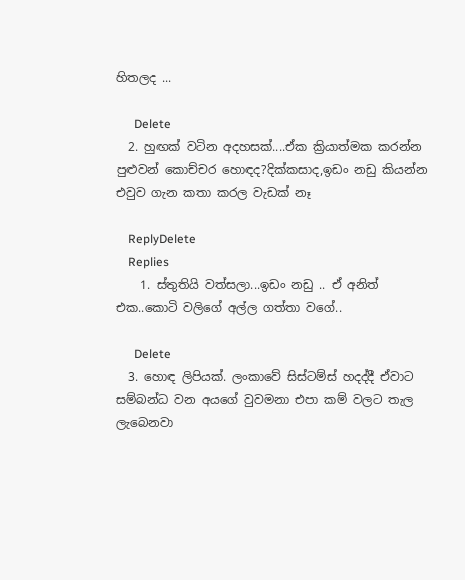හිතලද ...

      Delete
  2. හුඟක් වටින අදහසක්....ඒක ක්‍රියාත්මක කරන්න පුළුවන් කොච්චර හොඳද?දික්කසාද,ඉඩං නඩු කියන්න එවුව ගැන කතා කරල වැඩක් නෑ

    ReplyDelete
    Replies
    1. ස්තුතියි වත්සලා...ඉඩං නඩු .. ඒ අනිත් එක..කොටි වලිගේ අල්ල ගත්තා වගේ..

      Delete
  3. හොඳ ලිපියක්. ලංකාවේ සිස්ටම්ස් හදද්දී ඒවාට සම්බන්ධ වන අයගේ වුවමනා එපා කම් වලට තැල ලැබෙනවා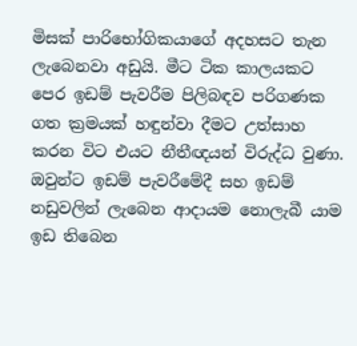මිසක් පාරිභෝගිකයාගේ අදහසට තැන ලැබෙනවා අඩුයි. මීට ටික කාලයකට පෙර ඉඩම් පැවරීම පිලිබඳව පරිගණක ගත ක්‍රමයක් හඳුන්වා දීමට උත්සාහ කරන විට එයට නීතීඥයන් විරුද්ධ වුණා. ඔවුන්ට ඉඩම් පැවරීමේදී සහ ඉඩම් නඩුවලින් ලැබෙන ආදායම නොලැබී යාම ඉඩ තිබෙන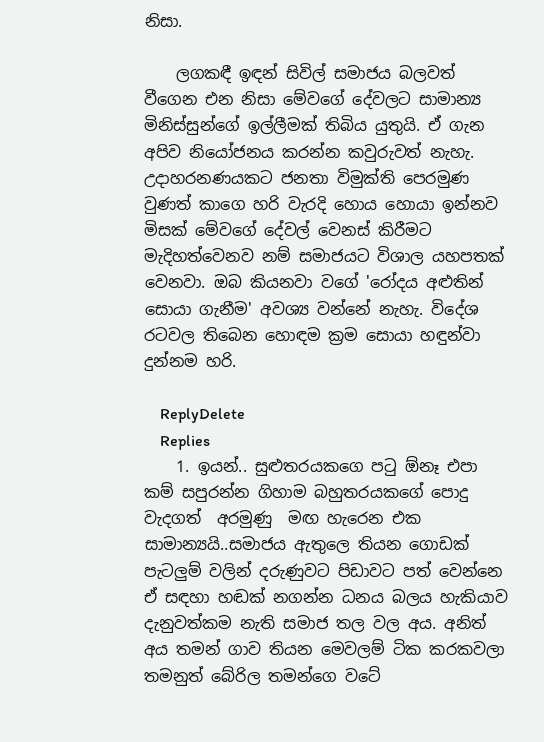නිසා.

    ලගකඳී ඉඳන් සිවිල් සමාජය බලවත් වීගෙන එන නිසා මේවගේ දේවලට සාමාන්‍ය මිනිස්සුන්ගේ ඉල්ලීමක් තිබිය යුතුයි. ඒ ගැන අපිව නියෝජනය කරන්න කවුරුවත් නැහැ. උදාහරනණයකට ජනතා විමුක්ති පෙරමුණ වුණත් කාගෙ හරි වැරදි හොය හොයා ඉන්නව මිසක් මේවගේ දේවල් වෙනස් කිරීමට මැදිහත්වෙනව නම් සමාජයට විශාල යහපතක් වෙනවා. ඔබ කියනවා වගේ 'රෝදය අළුතින් සොයා ගැනීම' අවශ්‍ය වන්නේ නැහැ. විදේශ රටවල තිබෙන හොඳම ක්‍රම සොයා හඳුන්වා දුන්නම හරි.

    ReplyDelete
    Replies
    1. ඉයන්.. සුළුතරයකගෙ පටු ඕනෑ එපා කම් සපුරන්න ගිහාම බහුතරයකගේ පොදු වැදගත්  අරමුණු  මඟ හැරෙන එක සාමාන්‍යයි..සමාජය ඇතුලෙ තියන ගොඩක් පැටලුම් වලින් දරුණුවට පිඩාවට පත් වෙන්නෙ ඒ සඳහා හඬක් නගන්න ධනය බලය හැකියාව දැනුවත්කම නැති සමාජ තල වල අය. අනිත් අය තමන් ගාව තියන මෙවලම් ටික කරකවලා තමනුත් බේරිල තමන්ගෙ වටේ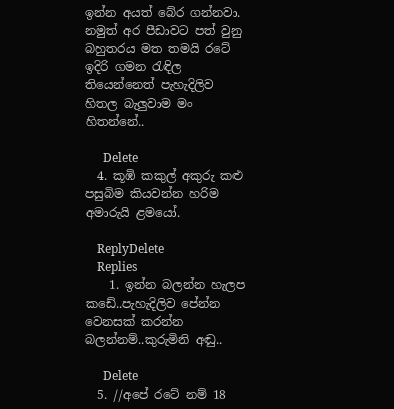ඉන්න අයත් බේර ගන්නවා. නමුත් අර පීඩාවට පත් වුනු බහුතරය මත තමයි රටේ ඉදිරි ගමන රැඳිල තියෙන්නෙත් පැහැදිලිව හිතල බැලුවාම මං හිතන්නේ..

      Delete
  4. කූඹි කකුල් අකුරු කළු පසුබිම කියවන්න හරිම අමාරුයි ළමයෝ.

    ReplyDelete
    Replies
    1. ඉන්න බලන්න හැලප කඩේ..පැහැදිලිව පේන්න වෙනසක් කරන්න බලන්නම්..කුරුමිනි අඬු..

      Delete
  5. //අපේ රටේ නම් 18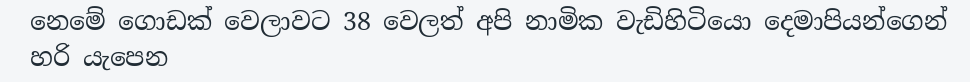නෙමේ ගොඩක් වෙලාවට 38 වෙලත් අපි නාමික වැඩිහිටියො දෙමාපියන්ගෙන් හරි යැපෙන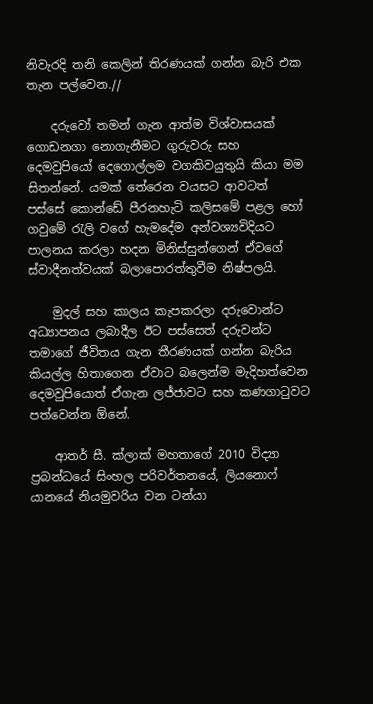නිවැරදි තනි කෙලින් තිරණයක් ගන්න බැරි එක තැන පල්වෙන.//

    දරුවෝ තමන් ගැන ආත්ම විශ්වාසයක් ගොඩනගා නොගැනීමට ගුරුවරු සහ දෙමවුපියෝ දෙගොල්ලම වගකිවයුතුයි කියා මම සිතන්නේ. යමක් තේරෙන වයසට ආවටත් පස්සේ කොන්ඩේ පීරනහැටි කලිසමේ පළල හෝ ගවුමේ රැලි වගේ හැමදේම අන්වශ්‍යවිදියට පාලනය කරලා හදන මිනිස්සුන්ගෙන් ඒවගේ ස්වාදීනත්වයක් බලාපොරත්තුවීම නිෂ්පලයි.

    මුදල් සහ කාලය කැපකරලා දරුවොන්ට අධ්‍යාපනය ලබාදීල ඊට පස්සෙත් දරුවන්ට තමාගේ ජීවිතය ගැන තීරණයක් ගන්න බැරිය කියල්ල හිතාගෙන ඒවාට බලෙන්ම මැදිහත්වෙන දෙමවුපියොත් ඒගැන ලජ්ජාවට සහ කණගාටුවට පත්වෙන්න ඕනේ.

    ආතර් සී. ක්ලාක් මහතාගේ 2010 විද්‍යා ප්‍රබන්ධයේ සිංහල පරිවර්තනයේ, ලියනොෆ් යානයේ නියමුවරිය වන ටන්යා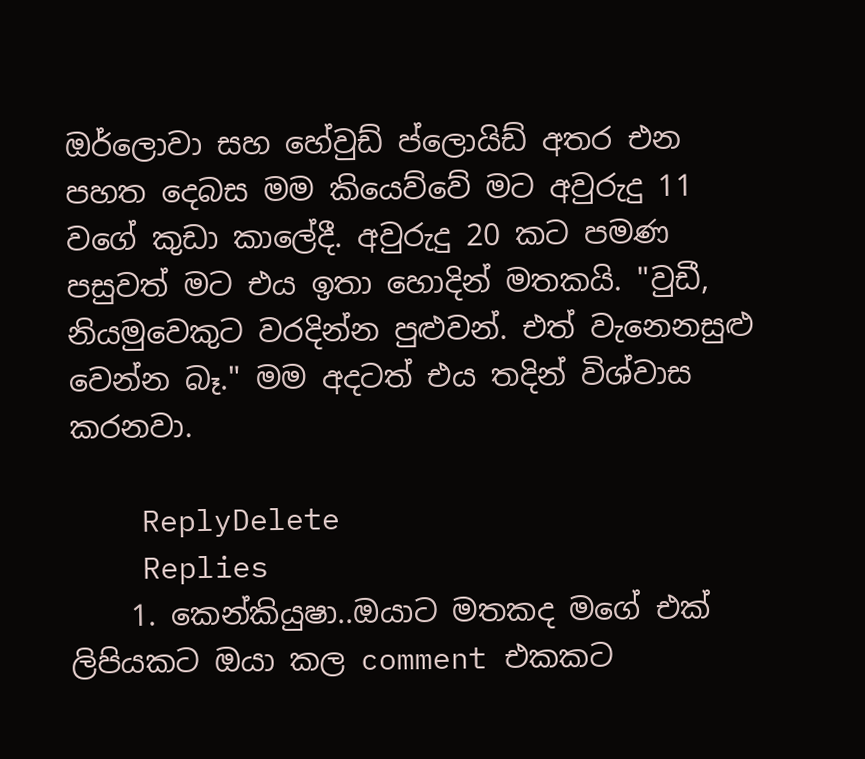ඔර්ලොවා සහ හේවුඩ් ප්ලොයිඩ් අතර එන පහත දෙබස මම කියෙව්වේ මට අවුරුදු 11 වගේ කුඩා කාලේදී. අවුරුදු 20 කට පමණ පසුවත් මට එය ඉතා හොදින් මතකයි. "වුඩී, නියමුවෙකුට වරදින්න පුළුවන්. එත් වැනෙනසුළු වෙන්න බෑ." මම අදටත් එය තදින් විශ්වාස කරනවා.

    ReplyDelete
    Replies
    1. කෙන්කියුෂා..ඔයාට මතකද මගේ එක් ලිපියකට ඔයා කල comment එකකට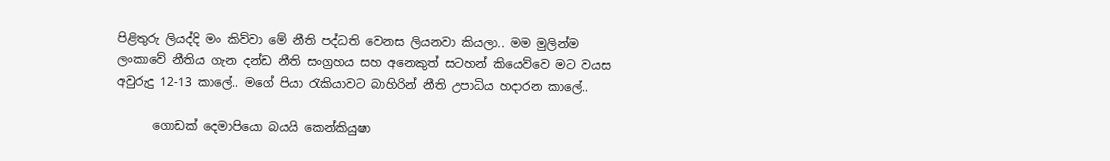පිළිතුරු ලියද්දි මං කිව්වා මේ නීති පද්ධති වෙනස ලියනවා කියලා.. මම මුලින්ම ලංකාවේ නීතිය ගැන දන්ඩ නීති සංග්‍රහය සහ අනෙකුත් සටහන් කියෙව්වෙ මට වයස අවුරුදු 12-13 කාලේ.. මගේ පියා රැකියාවට බාහිරින් නීති උපාධිය හදාරන කාලේ..

      ගොඩක් දෙමාපියො බයයි කෙන්කියුෂා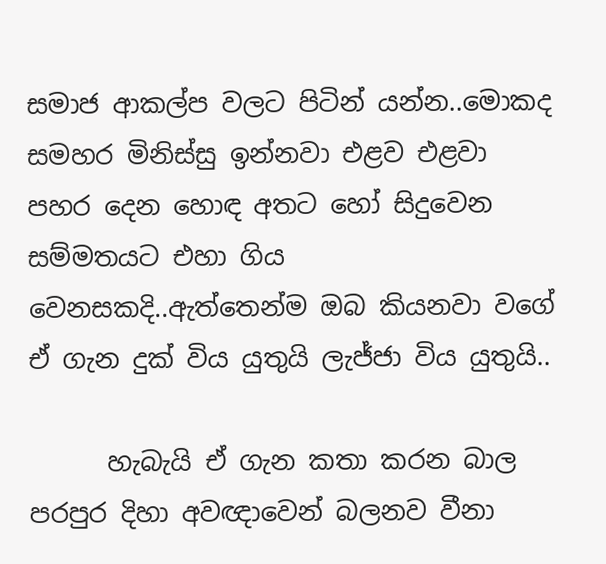සමාජ ආකල්ප වලට පිටින් යන්න..මොකද සමහර මිනිස්සු ඉන්නවා එළව එළවා පහර දෙන හොඳ අතට හෝ සිදුවෙන සම්මතයට එහා ගිය වෙනසකදි..ඇත්තෙන්ම ඔබ කියනවා වගේ ඒ ගැන දුක් විය යුතුයි ලැජ්ජා විය යුතුයි..

      හැබැයි ඒ ගැන කතා කරන බාල පරපුර දිහා අවඥාවෙන් බලනව වීනා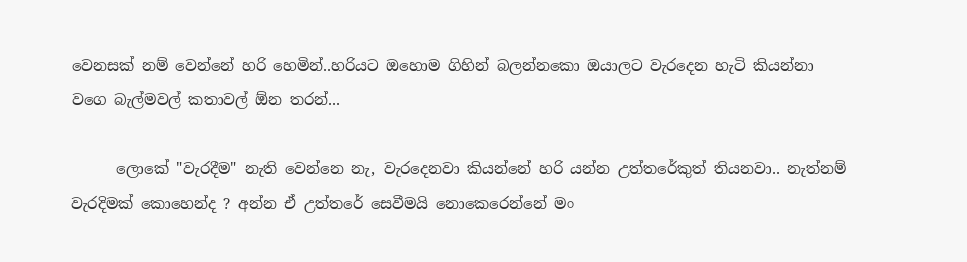වෙනසක් නම් වෙන්නේ හරි හෙමින්..හරියට ඔහොම ගිහින් බලන්නකො ඔයාලට වැරදෙන හැටි කියන්නා වගෙ බැල්මවල් කතාවල් ඕන තරන්...

      ලොකේ "වැරදීම" නැති වෙන්නෙ නැ, වැරදෙනවා කියන්නේ හරි යන්න උත්තරේකුත් තියනවා.. නැත්නම් වැරදිමක් කොහෙන්ද ? අන්න ඒ උත්තරේ සෙවීමයි නොකෙරෙන්නේ මං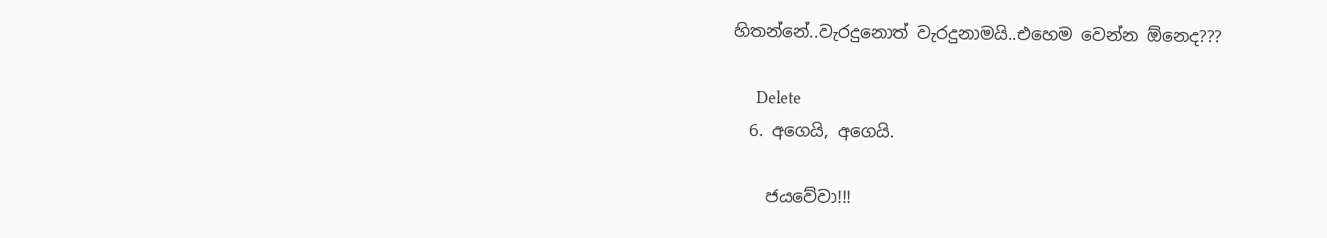හිතන්නේ..වැරදුනොත් වැරදුනාමයි..එහෙම වෙන්න ඕනෙද???

      Delete
  6. අගෙයි, අගෙයි.

    ජයවේවා!!!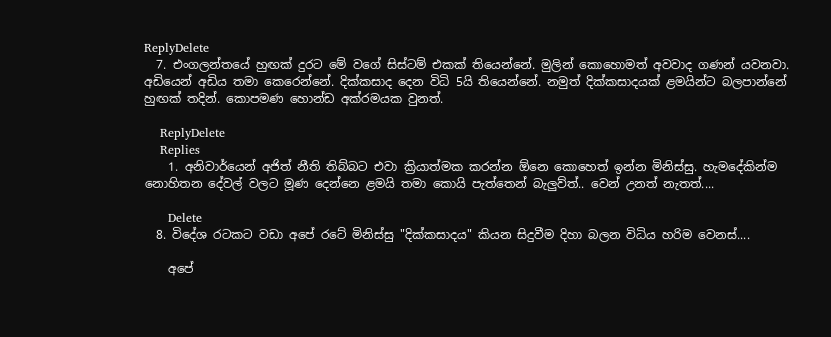ReplyDelete
  7. එංගලන්තයේ හුඟක් දුරට මේ වගේ සිස්ටම් එකක් තියෙන්නේ. මුලින් කොහොමත් අවවාද ගණන් යවනවා. අඩියෙන් අඩිය තමා කෙරෙන්නේ. දික්කසාද දෙන විධි 5යි තියෙන්නේ. නමුත් දික්කසාදයක් ළමයින්ට බලපාන්නේ හුඟක් තදින්. කොපමණ හොන්ඩ අක්රමයක වුනත්.

    ReplyDelete
    Replies
    1. අනිවාර්යෙන් අජිත් නීති තිබ්බට එවා ක්‍රියාත්මක කරන්න ඕනෙ කොහෙත් ඉන්න මිනිස්සු. හැමදේකින්ම නොහිතන දේවල් වලට මූණ දෙන්නෙ ළමයි තමා කොයි පැත්තෙන් බැලුව්ත්.. වෙන් උනත් නැතත්....

      Delete
  8. විදේශ රටකට වඩා අපේ රටේ මිනිස්සු "දික්කසාදය" කියන සිදුවීම දිහා බලන විධිය හරිම වෙනස්....

    අපේ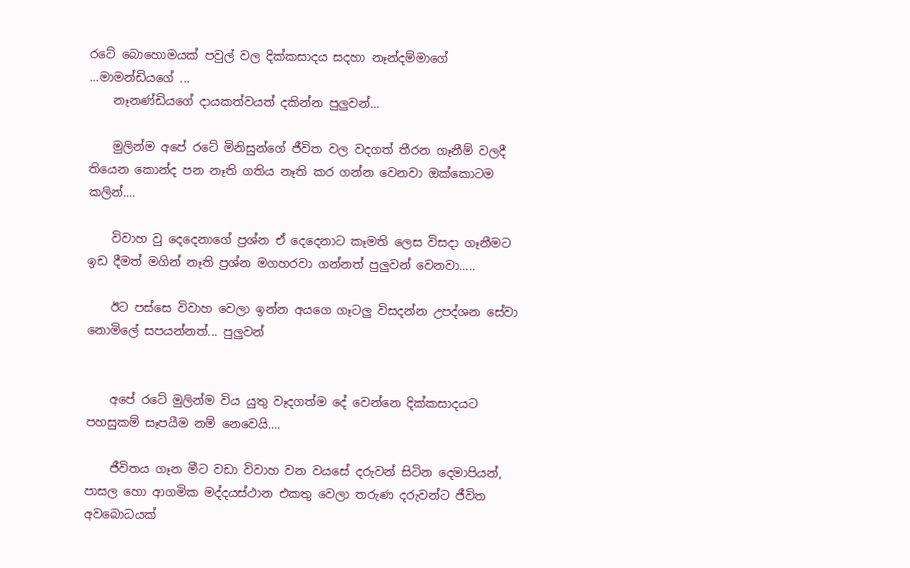රටේ බොහොමයක් පවුල් වල දික්කසාදය සදහා නෑන්දම්මාගේ ...මාමන්ඩියගේ ...
    නෑනණ්ඩියගේ දායකත්වයත් දකින්න පුලුවන්...

    මුලින්ම අපේ රටේ මිනිසුන්ගේ ජීවිත වල වදගත් තීරන ගෑනීම් වලදී තියෙන කොන්ද පන නෑති ගතිය නෑති කර ගන්න වෙනවා ඔක්කොටම කලින්....

    විවාහ වු දෙදෙනාගේ ප්‍රශ්න ඒ දෙදෙනාට කෑමති ලෙස විසදා ගෑනීමට ඉඩ දීමත් මගින් නෑති ප්‍රශ්න මගහරවා ගන්නත් පුලුවන් වෙනවා.....

    ඊට පස්සෙ විවාහ වෙලා ඉන්න අයගෙ ගෑටලු විසදන්න උපද්ශන සේවා නොමිලේ සපයන්නත්... පුලුවන්


    අපේ රටේ මුලින්ම විය යුතු වෑදගත්ම දේ වෙන්නෙ දික්කසාදයට පහසුකම් සෑපයීම නම් නෙවෙයි....

    ජීවිතය ගෑන මීට වඩා විවාහ වන වයසේ දරුවන් සිටින දෙමාපියන්, පාසල හො ආගමික මද්දයස්ථාන එකතු වෙලා තරුණ දරුවන්ට ජීවිත අවබොධයක්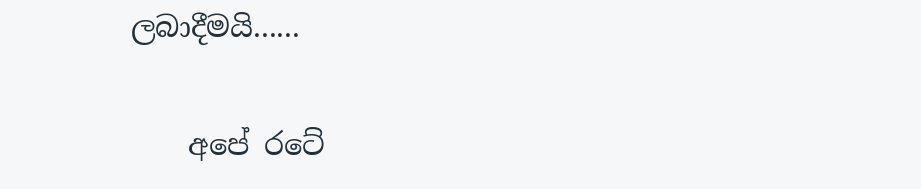ලබාදීමයි......

    අපේ රටේ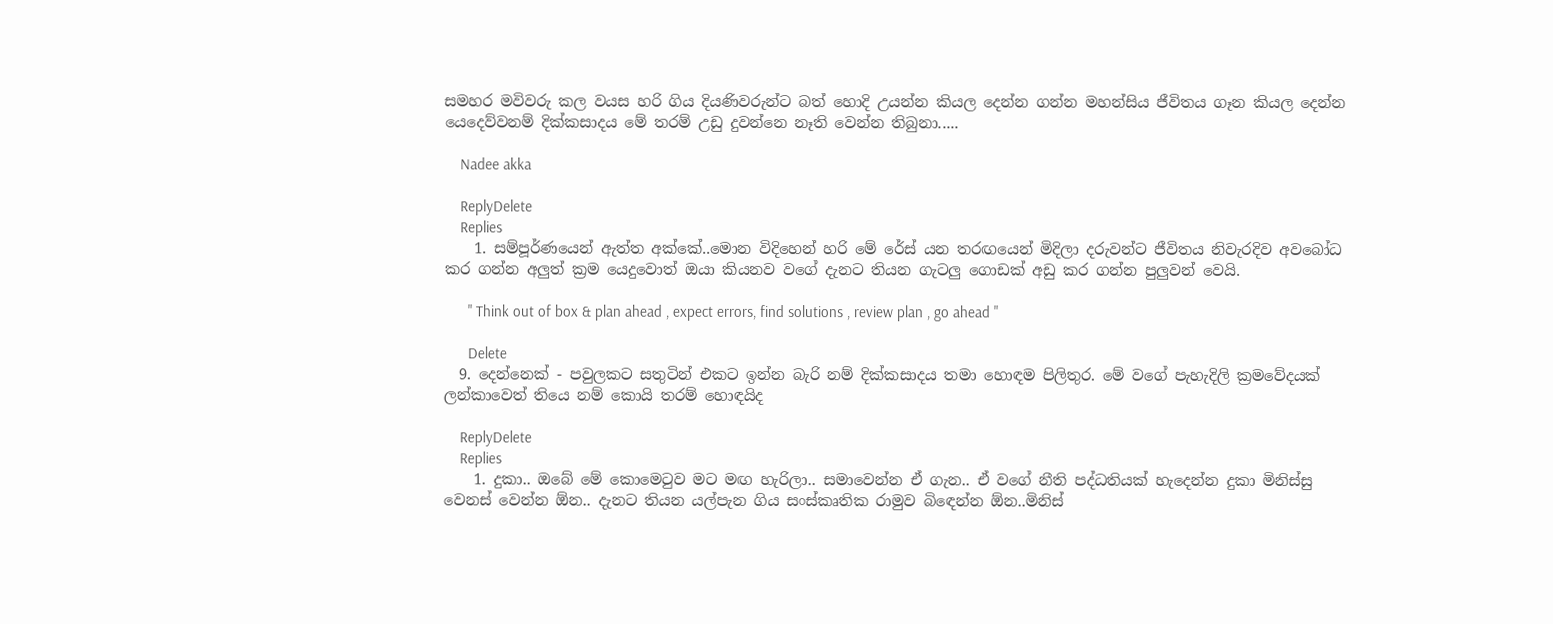සමහර මවිවරු කල වයස හරි ගිය දියණිවරුන්ට බත් හොදි උයන්න කියල දෙන්න ගන්න මහන්සිය ජීවිතය ගෑන කියල දෙන්න යෙදෙව්වනම් දික්කසාදය මේ තරම් උඩු දුවන්නෙ නෑති වෙන්න තිබුනා.....

    Nadee akka

    ReplyDelete
    Replies
    1. සම්පූර්ණයෙන් ඇත්ත අක්කේ..මොන විදිහෙන් හරි මේ රේස් යන තරඟයෙන් මිදිලා දරුවන්ට ජීවිතය නිවැරදිව අවබෝධ කර ගන්න අලුත් ක්‍රම යෙදුවොත් ඔයා කියනව වගේ දැනට තියන ගැටලු ගොඩක් අඩු කර ගන්න පුලුවන් වෙයි.

      " Think out of box & plan ahead , expect errors, find solutions , review plan , go ahead "

      Delete
  9. දෙන්නෙක් - පවුලකට සතුටින් එකට ඉන්න බැරි නම් දික්කසාදය තමා හොඳම පිලිතුර. මේ වගේ පැහැදිලි ක්‍රමවේදයක් ලන්කාවෙත් තියෙ නම් කොයි තරම් හොඳයිද

    ReplyDelete
    Replies
    1. දුකා.. ඔබේ මේ කොමෙටුව මට මඟ හැරිලා.. සමාවෙන්න ඒ ගැන.. ඒ වගේ නීති පද්ධතියක් හැදෙන්න දුකා මිනිස්සු වෙනස් වෙන්න ඕන.. දැනට තියන යල්පැන ගිය සංස්කෘතික රාමුව බිඳෙන්න ඕන..මිනිස්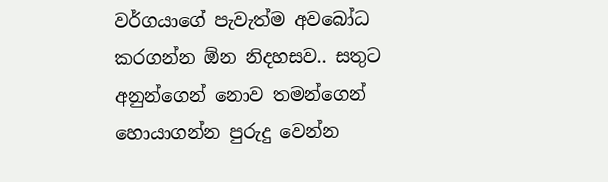වර්ගයාගේ පැවැත්ම අවබෝධ කරගන්න ඕන නිදහසව.. සතුට අනුන්ගෙන් නොව තමන්ගෙන් හොයාගන්න පුරුදු වෙන්න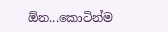ඕන...කොටින්ම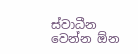ස්වාධීන වෙන්න ඕන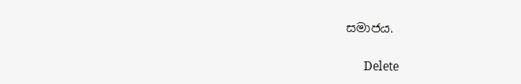සමාජය.

      Delete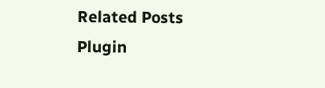Related Posts Plugin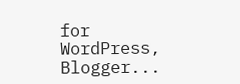for WordPress, Blogger...